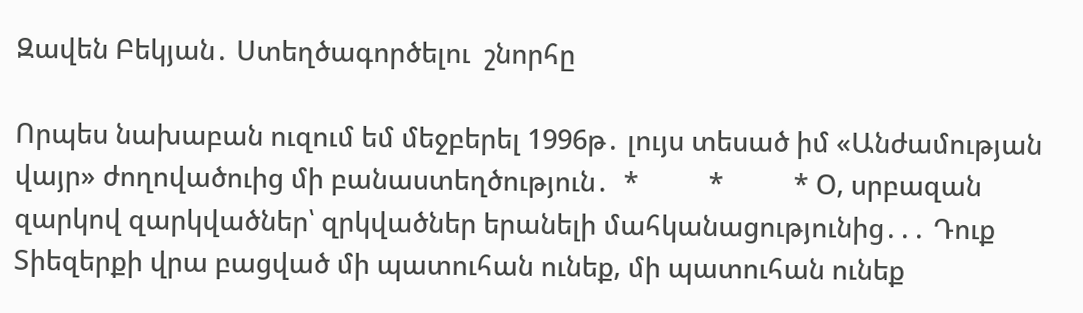Զավեն Բեկյան․ Ստեղծագործելու  շնորհը

Որպես նախաբան ուզում եմ մեջբերել 1996թ․ լույս տեսած իմ «Անժամության վայր» ժողովածուից մի բանաստեղծություն․  *          *          * Օ, սրբազան զարկով զարկվածներ՝ զրկվածներ երանելի մահկանացությունից․․․ Դուք Տիեզերքի վրա բացված մի պատուհան ունեք, մի պատուհան ունեք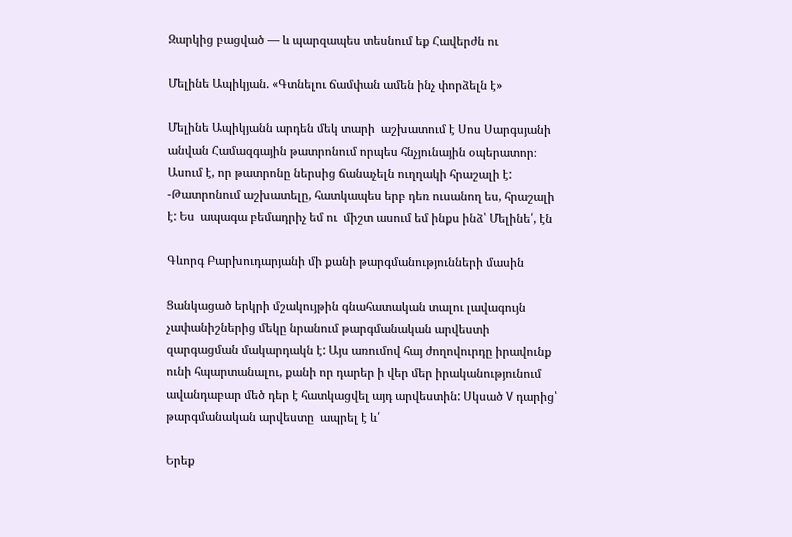Զարկից բացված — և պարզապես տեսնում եք Հավերժն ու

Մելինե Ապիկյան. «Գտնելու ճամփան ամեն ինչ փորձելն է»

Մելինե Ապիկյանն արդեն մեկ տարի  աշխատում է Սոս Սարգսյանի անվան Համազգային թատրոնում որպես հնչյունային օպերատոր։ Ասում է, որ թատրոնը ներսից ճանաչելն ուղղակի հրաշալի է:  -Թատրոնում աշխատելը, հատկապես երբ դեռ ուսանող ես, հրաշալի է: Ես  ապագա բեմադրիչ եմ ու  միշտ ասում եմ ինքս ինձ՝ Մելինե՛, էն

Գևորգ Բարխուդարյանի մի քանի թարգմանությունների մասին

Ցանկացած երկրի մշակույթին գնահատական տալու լավագույն չափանիշներից մեկը նրանում թարգմանական արվեստի զարգացման մակարդակն է: Այս առումով հայ ժողովուրդը իրավունք ունի հպարտանալու, քանի որ դարեր ի վեր մեր իրականությունում ավանդաբար մեծ դեր է հատկացվել այդ արվեստին: Սկսած V դարից՝ թարգմանական արվեստը  ապրել է և՛

Երեք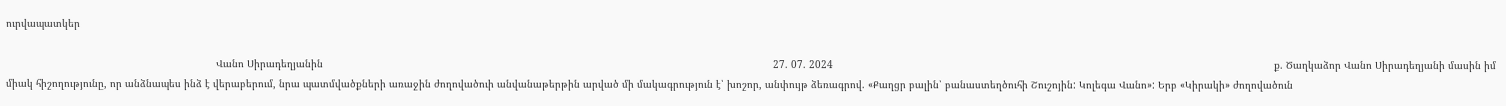ուրվապատկեր

                                                                      Վանո Սիրադեղյանին                                                                                                                                                      27. 07. 2024                                                                                                                                                   ք. Ծաղկաձոր Վանո Սիրադեղյանի մասին իմ միակ հիշողությունը, որ անձնապես ինձ է վերաբերում, նրա պատմվածքների առաջին ժողովածուի անվանաթերթին արված մի մակագրություն է՝ խոշոր, անփույթ ձեռագրով. «Քաղցր բալին՝ բանաստեղծուհի Շուշոյին: Կոլեգա Վանո»: Երբ «Կիրակի» ժողովածուն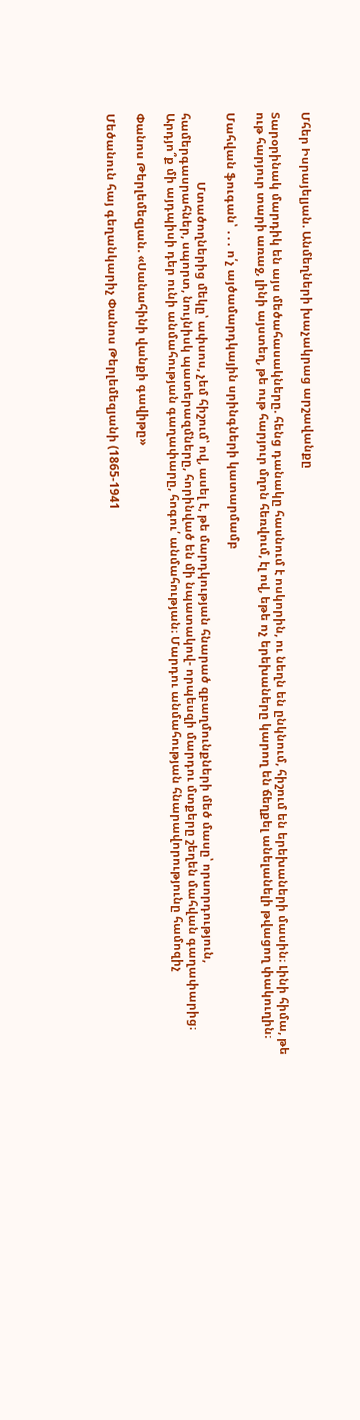Մհեր Իսրայելյան. Անմեղների խաչակրաց արշավանքը

Տարօրինակ մարդիկ են այս մեծահասակները. հենց դանակը հասնում է ոսկորին, ու նեղն են ընկնում, հիշում են երեխաների մասին։ Լինի հիմա, թե ութ հարյուր տարի առաջ, լինի այստեղ, թե ութ հարյուր մղոն հեռվում, էլ ով, եթե ոչ երեխաները կարող են ճեղքել անելանելի թվացող փակուղին։

Մահվան ֆուգան՝ ․․․ ո՛չ այծամարդկային սրինգների կատարմամբ

                       Մտածողներից մեկը՝ ափսոս, չեմ հիշում՝ ով, ասել է, թե մարդկության հնարած զբաղմունքների մեծ մասը՝ որսորդություն, համերգասրահներ, սպորտ, նույնիսկ պատերազմները, հորինված են մի նպատակով- որպեսզի մարդու մտքերը շեղեն մահվան գաղափարից։ Արդյո՞ք մի այդպիսի դեր ունի անմահության գաղափարը, հոգու՛ անմահության։ Մարդու անմահության հնարավորությունը համոզիչ

Փանոս Թերլեմեզյան. «Սանահինի վանքի գավիթը»

Մեծանուն հայ գեղանկարիչ Փանոս Թերլեմեզյանի (1865-1941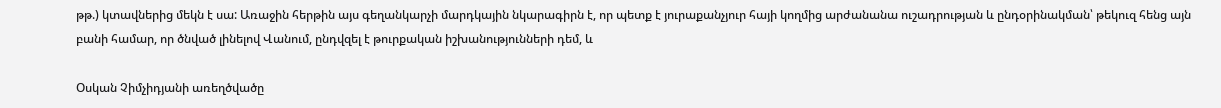թթ.) կտավներից մեկն է սա: Առաջին հերթին այս գեղանկարչի մարդկային նկարագիրն է, որ պետք է յուրաքանչյուր հայի կողմից արժանանա ուշադրության և ընդօրինակման՝ թեկուզ հենց այն բանի համար, որ ծնված լինելով Վանում, ընդվզել է թուրքական իշխանությունների դեմ, և

Օսկան Չիմչիդյանի առեղծվածը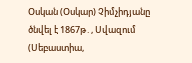Օսկան (Օսկար) Չիմչիդյանը ծնվել է 1867թ․, Սվազում (Սեբաստիա,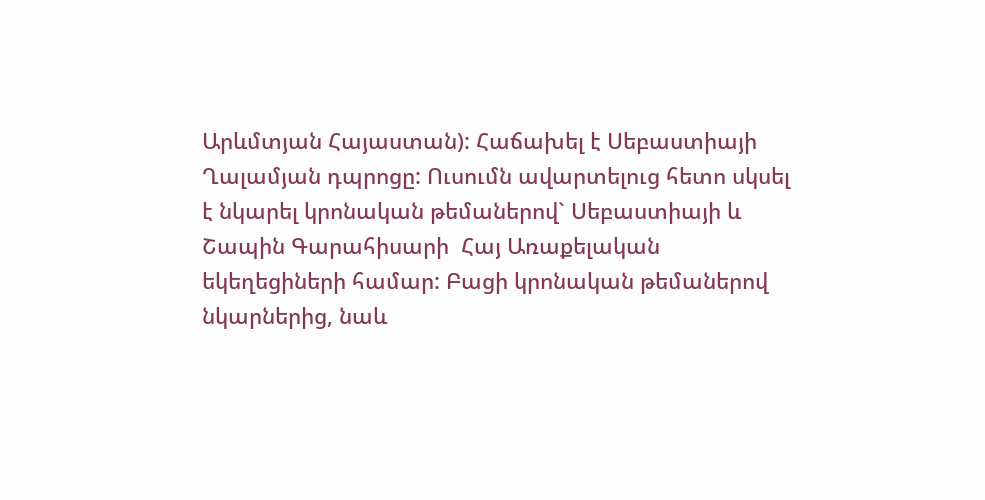Արևմտյան Հայաստան): Հաճախել է Սեբաստիայի Ղալամյան դպրոցը: Ուսումն ավարտելուց հետո սկսել է նկարել կրոնական թեմաներով` Սեբաստիայի և Շապին Գարահիսարի  Հայ Առաքելական եկեղեցիների համար: Բացի կրոնական թեմաներով նկարներից, նաև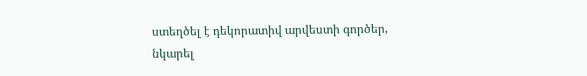ստեղծել է դեկորատիվ արվեստի գործեր, նկարել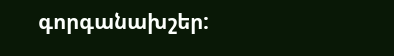գորգանախշեր: